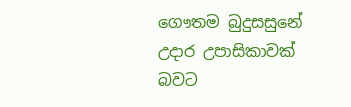ගෞතම බුදුසසුනේ උදාර උපාසිකාවක් බවට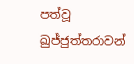පත්වූ ඛුජ්ජුත්තරාවන්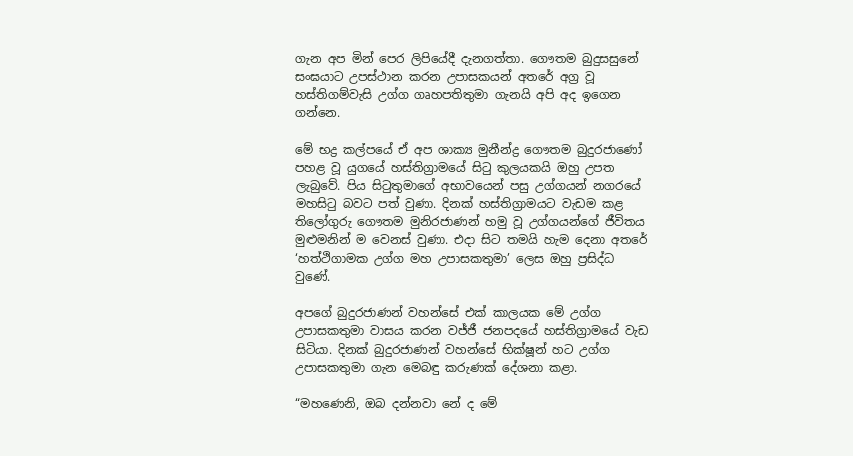ගැන අප මින් පෙර ලිපියේදී දැනගත්තා. ගෞතම බුදුසසුනේ සංඝයාට උපස්ථාන කරන උපාසකයන් අතරේ අග්‍ර වූ හස්තිගම්වැසි උග්ග ගෘහපතිතුමා ගැනයි අපි අද ඉගෙන ගන්නෙ.

මේ භද්‍ර කල්පයේ ඒ අප ශාක්‍ය මුනීන්ද්‍ර ගෞතම බුදුරජාණෝ පහළ වූ යුගයේ හස්තිග්‍රාමයේ සිටු කුලයකයි ඔහු උපත ලැබුවේ. පිය සිටුතුමාගේ අභාවයෙන් පසු උග්ගයන් නගරයේ මහසිටු බවට පත් වුණා. දිනක් හස්තිග්‍රාමයට වැඩම කළ තිලෝගුරු ගෞතම මුනිරජාණන් හමු වූ උග්ගයන්ගේ ජීවිතය මුළුමනින් ම වෙනස් වුණා. එදා සිට තමයි හැම දෙනා අතරේ ‘හත්ථිගාමක උග්ග මහ උපාසකතුමා’ ලෙස ඔහු ප්‍රසිද්ධ වුණේ.

අපගේ බුදුරජාණන් වහන්සේ එක් කාලයක මේ උග්ග උපාසකතුමා වාසය කරන වජ්ජී ජනපදයේ හස්තිග්‍රාමයේ වැඩ සිටියා. දිනක් බුදුරජාණන් වහන්සේ භික්ෂූන් හට උග්ග උපාසකතුමා ගැන මෙබඳු කරුණක් දේශනා කළා.

“මහණෙනි, ඔබ දන්නවා නේ ද මේ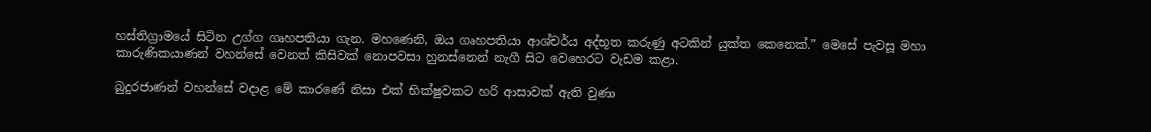හස්තිග්‍රාමයේ සිටින උග්ග ගෘහපතියා ගැන. මහණෙනි, ඔය ගෘහපතියා ආශ්චර්ය අද්භූත කරුණු අටකින් යුක්ත කෙනෙක්.” මෙසේ පැවසූ මහා කාරුණිකයාණන් වහන්සේ වෙනත් කිසිවක් නොපවසා හුනස්නෙන් නැගී සිට වෙහෙරට වැඩම කළා.

බුදුරජාණන් වහන්සේ වදාළ මේ කාරණේ නිසා එක් භික්ෂුවකට හරි ආසාවක් ඇති වුණා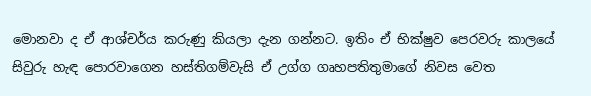මොනවා ද ඒ ආශ්චර්ය කරුණු කියලා දැන ගන්නට. ඉතිං ඒ භික්ෂුව පෙරවරු කාලයේ සිවුරු හැඳ පොරවාගෙන හස්තිගම්වැසි ඒ උග්ග ගෘහපතිතුමාගේ නිවස වෙත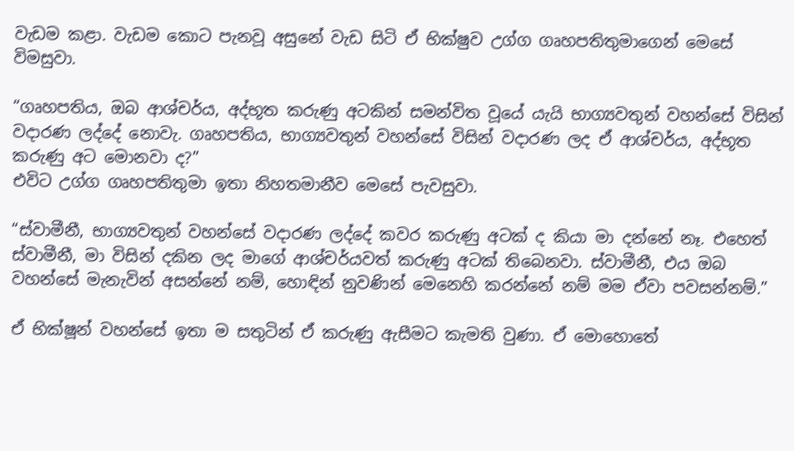වැඩම කළා. වැඩම කොට පැනවූ අසුනේ වැඩ සිටි ඒ භික්ෂුව උග්ග ගෘහපතිතුමාගෙන් මෙසේ විමසුවා.

“ගෘහපතිය, ඔබ ආශ්චර්ය, අද්භූත කරුණු අටකින් සමන්විත වූයේ යැයි භාග්‍යවතුන් වහන්සේ විසින් වදාරණ ලද්දේ නොවැ. ගෘහපතිය, භාග්‍යවතුන් වහන්සේ විසින් වදාරණ ලද ඒ ආශ්චර්ය, අද්භූත කරුණු අට මොනවා ද?”
එවිට උග්ග ගෘහපතිතුමා ඉතා නිහතමානීව මෙසේ පැවසුවා.

“ස්වාමීනී, භාග්‍යවතුන් වහන්සේ වදාරණ ලද්දේ කවර කරුණු අටක් ද කියා මා දන්නේ නෑ. එහෙත් ස්වාමීනී, මා විසින් දකින ලද මාගේ ආශ්චර්යවත් කරුණු අටක් තිබෙනවා. ස්වාමීනී, එය ඔබ වහන්සේ මැනැවින් අසන්නේ නම්, හොඳින් නුවණින් මෙනෙහි කරන්නේ නම් මම ඒවා පවසන්නම්.”

ඒ භික්ෂූන් වහන්සේ ඉතා ම සතුටින් ඒ කරුණු ඇසීමට කැමති වුණා. ඒ මොහොතේ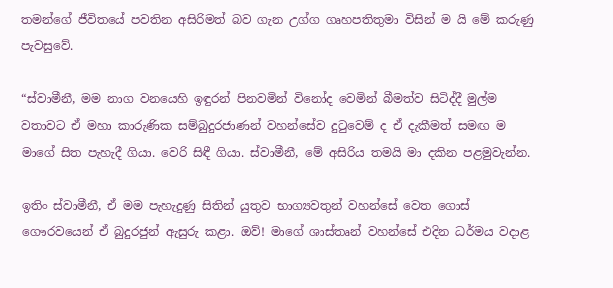තමන්ගේ ජීවිතයේ පවතින අසිරිමත් බව ගැන උග්ග ගෘහපතිතුමා විසින් ම යි මේ කරුණු පැවසුවේ.

“ස්වාමීනී, මම නාග වනයෙහි ඉඳුරන් පිනවමින් විනෝද වෙමින් බීමත්ව සිටිද්දී මුල්ම වතාවට ඒ මහා කාරුණික සම්බුදුරජාණන් වහන්සේව දුටුවෙම් ද ඒ දැකීමත් සමඟ ම මාගේ සිත පැහැදී ගියා. වෙරි සිඳී ගියා. ස්වාමීනී, මේ අසිරිය තමයි මා දකින පළමුවැන්න.

ඉතිං ස්වාමීනී, ඒ මම පැහැදුණු සිතින් යුතුව භාග්‍යවතුන් වහන්සේ වෙත ගොස් ගෞරවයෙන් ඒ බුදුරජුන් ඇසුරු කළා. ඔව්! මාගේ ශාස්තෘන් වහන්සේ එදින ධර්මය වදාළ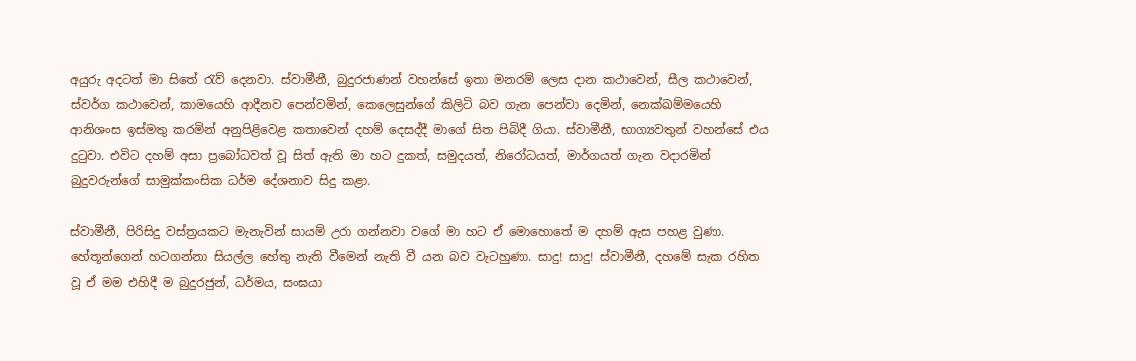අයුරු අදටත් මා සිතේ රැව් දෙනවා. ස්වාමීනී, බුදුරජාණන් වහන්සේ ඉතා මනරම් ලෙස දාන කථාවෙන්, සීල කථාවෙන්, ස්වර්ග කථාවෙන්, කාමයෙහි ආදීනව පෙන්වමින්, කෙලෙසුන්ගේ කිලිටි බව ගැන පෙන්වා දෙමින්, නෙක්ඛම්මයෙහි ආනිශංස ඉස්මතු කරමින් අනුපිළිවෙළ කතාවෙන් දහම් දෙසද්දී මාගේ සිත පිබිදී ගියා. ස්වාමීනී, භාග්‍යවතුන් වහන්සේ එය දුටුවා. එවිට දහම් අසා ප්‍රබෝධවත් වූ සිත් ඇති මා හට දුකත්, සමුදයත්, නිරෝධයත්, මාර්ගයත් ගැන වදාරමින් බුදුවරුන්ගේ සාමුක්කංසික ධර්ම දේශනාව සිදු කළා.

ස්වාමීනී, පිරිසිදු වස්ත්‍රයකට මැනැවින් සායම් උරා ගන්නවා වගේ මා හට ඒ මොහොතේ ම දහම් ඇස පහළ වුණා. හේතූන්ගෙන් හටගන්නා සියල්ල හේතු නැති වීමෙන් නැති වී යන බව වැටහුණා. සාදු! සාදු! ස්වාමීනී, දහමේ සැක රහිත වූ ඒ මම එහිදී ම බුදුරජුන්, ධර්මය, සංඝයා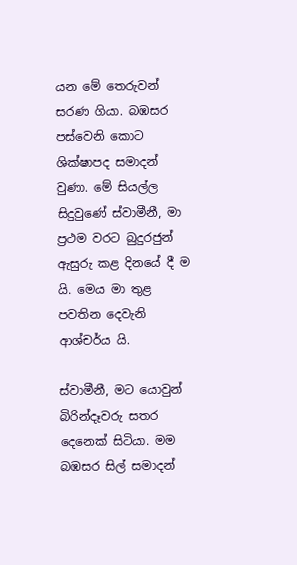යන මේ තෙරුවන් සරණ ගියා. බඹසර පස්වෙනි කොට ශික්ෂාපද සමාදන් වුණා. මේ සියල්ල සිදුවුණේ ස්වාමීනී, මා ප්‍රථම වරට බුදුරජුන් ඇසුරු කළ දිනයේ දී ම යි. මෙය මා තුළ පවතින දෙවැනි ආශ්චර්ය යි.

ස්වාමීනී, මට යොවුන් බිරින්දෑවරු සතර දෙනෙක් සිටියා. මම බඹසර සිල් සමාදන්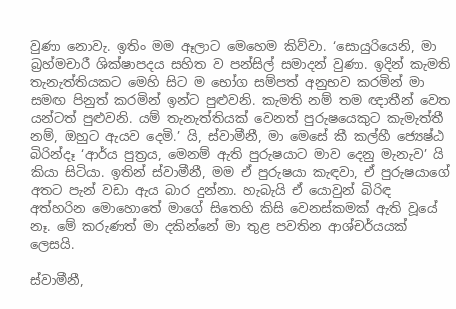වුණා නොවැ. ඉතිං මම ඈලාට මෙහෙම කිව්වා. ‘සොයුරියෙනි, මා බ්‍රහ්මචාරී ශික්ෂාපදය සහිත ව පන්සිල් සමාදන් වුණා. ඉදින් කැමති තැනැත්තියකට මෙහි සිට ම භෝග සම්පත් අනුභව කරමින් මා සමඟ පිනුත් කරමින් ඉන්ට පුළුවනි. කැමති නම් තම ඥාතීන් වෙත යන්ටත් පුළුවනි. යම් තැනැත්තියක් වෙනත් පුරුෂයෙකුට කැමැත්තී නම්, ඔහුට ඇයව දෙමි.’ යි, ස්වාමීනී, මා මෙසේ කී කල්හී ජ්‍යෙෂ්ඨ බිරින්දෑ ‘ආර්ය පුත්‍රය, මෙනම් ඇති පුරුෂයාට මාව දෙනු මැනැව’ යි කියා සිටියා. ඉතින් ස්වාමීනී, මම ඒ පුරුෂයා කැඳවා, ඒ පුරුෂයාගේ අතට පැන් වඩා ඇය බාර දුන්නා. හැබැයි ඒ යොවුන් බිරිඳ අත්හරින මොහොතේ මාගේ සිතෙහි කිසි වෙනස්කමක් ඇති වූයේ නෑ. මේ කරුණත් මා දකින්නේ මා තුළ පවතින ආශ්චර්යයක් ලෙසයි.

ස්වාමීනී,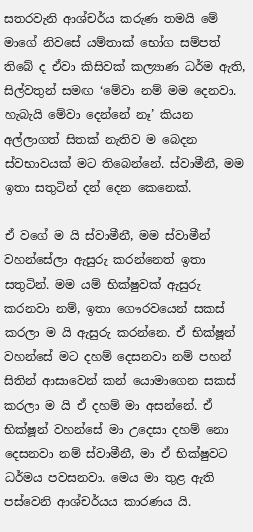සතරවැනි ආශ්චර්ය කරුණ තමයි මේ මාගේ නිවසේ යම්තාක් භෝග සම්පත් තිබේ ද ඒවා කිසිවක් කල්‍යාණ ධර්ම ඇති, සිල්වතුන් සමඟ ‘මේවා නම් මම දෙනවා. හැබැයි මේවා දෙන්නේ නෑ’ කියන අල්ලාගත් සිතක් නැතිව ම බෙදන ස්වභාවයක් මට තිබෙන්නේ. ස්වාමීනී, මම ඉතා සතුටින් දන් දෙන කෙනෙක්.

ඒ වගේ ම යි ස්වාමීනී, මම ස්වාමීන් වහන්සේලා ඇසුරු කරන්නෙත් ඉතා සතුටින්. මම යම් භික්ෂුවක් ඇසුරු කරනවා නම්, ඉතා ගෞරවයෙන් සකස් කරලා ම යි ඇසුරු කරන්නෙ. ඒ භික්ෂූන් වහන්සේ මට දහම් දෙසනවා නම් පහන් සිතින් ආසාවෙන් කන් යොමාගෙන සකස් කරලා ම යි ඒ දහම් මා අසන්නේ. ඒ භික්ෂූන් වහන්සේ මා උදෙසා දහම් නො දෙසනවා නම් ස්වාමීනී, මා ඒ භික්ෂුවට ධර්මය පවසනවා. මෙය මා තුළ ඇති පස්වෙනි ආශ්චර්යය කාරණය යි.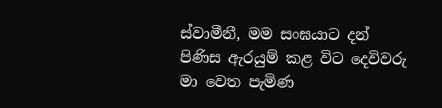ස්වාමීනී, මම සංඝයාට දන් පිණිස ඇරයුම් කළ විට දෙවිවරු මා වෙත පැමිණ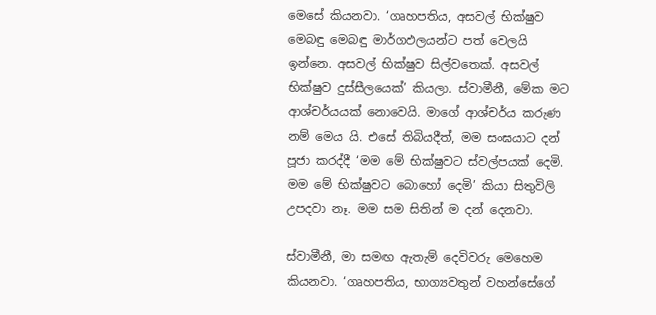මෙසේ කියනවා. ‘ගෘහපතිය, අසවල් භික්ෂුව මෙබඳු මෙබඳු මාර්ගඵලයන්ට පත් වෙලයි ඉන්නෙ. අසවල් භික්ෂුව සිල්වතෙක්. අසවල් භික්ෂුව දුස්සීලයෙක්’ කියලා. ස්වාමීනී, මේක මට ආශ්චර්යයක් නොවෙයි. මාගේ ආශ්චර්ය කරුණ නම් මෙය යි. එසේ තිබියදීත්, මම සංඝයාට දන් පූජා කරද්දී ‘මම මේ භික්ෂුවට ස්වල්පයක් දෙමි. මම මේ භික්ෂුවට බොහෝ දෙමි’ කියා සිතුවිලි උපදවා නෑ. මම සම සිතින් ම දන් දෙනවා.

ස්වාමීනී, මා සමඟ ඇතැම් දෙවිවරු මෙහෙම කියනවා. ‘ගෘහපතිය, භාග්‍යවතුන් වහන්සේගේ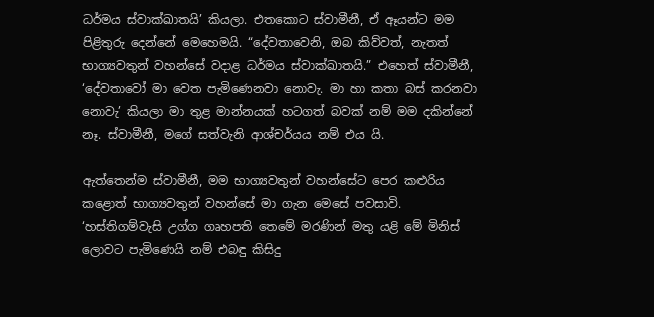ධර්මය ස්වාක්ඛාතයි’ කියලා. එතකොට ස්වාමීනී, ඒ ඈයන්ට මම පිළිතුරු දෙන්නේ මෙහෙමයි. “දේවතාවෙනි, ඔබ කිව්වත්, නැතත් භාග්‍යවතුන් වහන්සේ වදාළ ධර්මය ස්වාක්ඛාතයි.” එහෙත් ස්වාමීනී, ‘දේවතාවෝ මා වෙත පැමිණෙනවා නොවැ. මා හා කතා බස් කරනවා නොවැ’ කියලා මා තුළ මාන්නයක් හටගත් බවක් නම් මම දකින්නේ නෑ. ස්වාමීනී, මගේ සත්වැනි ආශ්චර්යය නම් එය යි.

ඇත්තෙන්ම ස්වාමීනී, මම භාග්‍යවතුන් වහන්සේට පෙර කළුරිය කළොත් භාග්‍යවතුන් වහන්සේ මා ගැන මෙසේ පවසාවි. ‘හස්තිගම්වැසි උග්ග ගෘහපති තෙමේ මරණින් මතු යළි මේ මිනිස් ලොවට පැමිණෙයි නම් එබඳු කිසිදු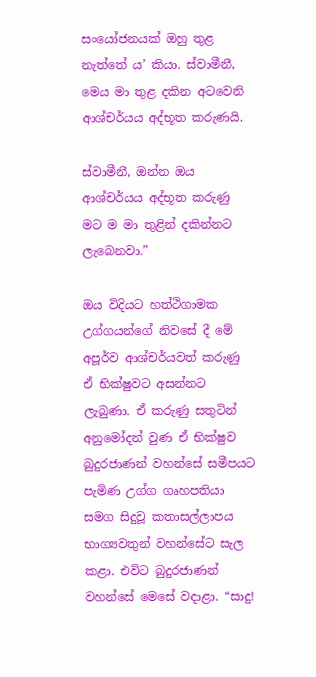සංයෝජනයක් ඔහු තුළ නැත්තේ ය’ කියා. ස්වාමීනී, මෙය මා තුළ දකින අටවෙනි ආශ්චර්යය අද්භූත කරුණයි.

ස්වාමීනී, ඔන්න ඔය ආශ්චර්යය අද්භූත කරුණු මට ම මා තුළින් දකින්නට ලැබෙනවා.”

ඔය විදියට හත්ථිගාමක උග්ගයන්ගේ නිවසේ දී මේ අපූර්ව ආශ්චර්යවත් කරුණු ඒ භික්ෂුවට අසන්නට ලැබුණා. ඒ කරුණු සතුටින් අනුමෝදන් වුණ ඒ භික්ෂුව බුදුරජාණන් වහන්සේ සමීපයට පැමිණ උග්ග ගෘහපතියා සමග සිදුවූ කතාසල්ලාපය භාග්‍යවතුන් වහන්සේට සැල කළා. එවිට බුදුරජාණන් වහන්සේ මෙසේ වදාළා. “සාදු!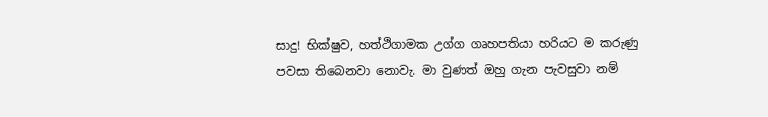සාදු! භික්ෂුව, හත්ථිගාමක උග්ග ගෘහපතියා හරියට ම කරුණු පවසා තිබෙනවා නොවැ. මා වුණත් ඔහු ගැන පැවසුවා නම්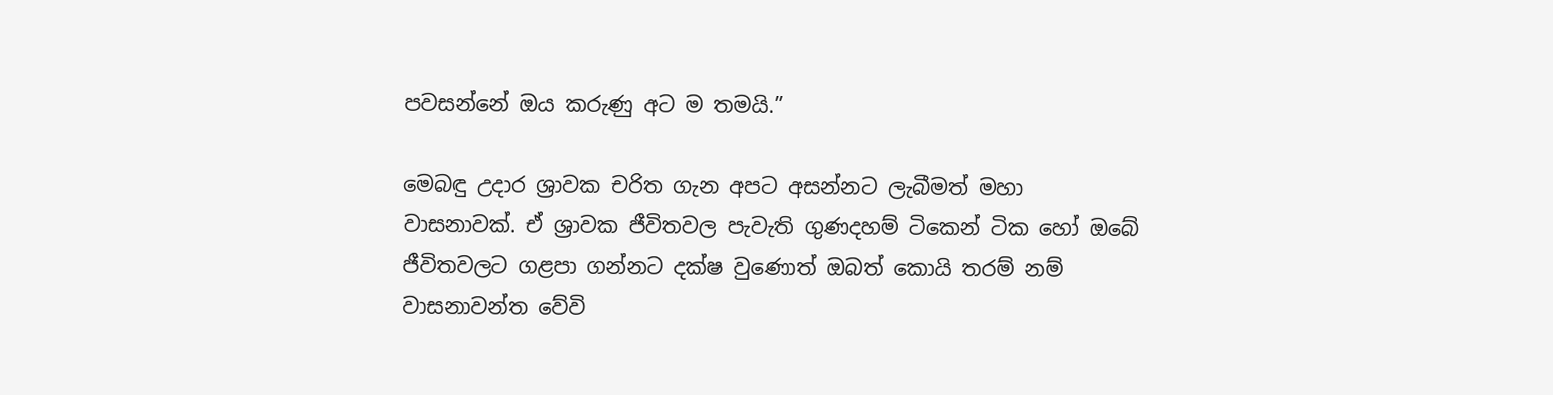පවසන්නේ ඔය කරුණු අට ම තමයි.”

මෙබඳු උදාර ශ්‍රාවක චරිත ගැන අපට අසන්නට ලැබීමත් මහා වාසනාවක්. ඒ ශ්‍රාවක ජීවිතවල පැවැති ගුණදහම් ටිකෙන් ටික හෝ ඔබේ ජීවිතවලට ගළපා ගන්නට දක්ෂ වුණොත් ඔබත් කොයි තරම් නම් වාසනාවන්ත වේවි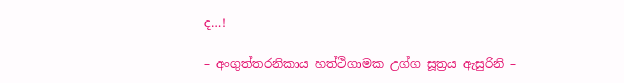ද…!

– අංගුත්තරනිකාය හත්ථිගාමක උග්ග සූත්‍රය ඇසුරිනි –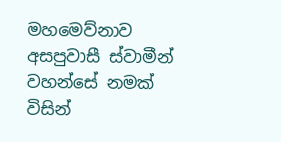මහමෙව්නාව අසපුවාසී ස්වාමීන් වහන්සේ නමක් විසින්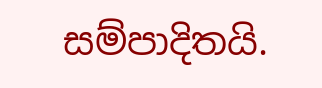සම්පාදිතයි.